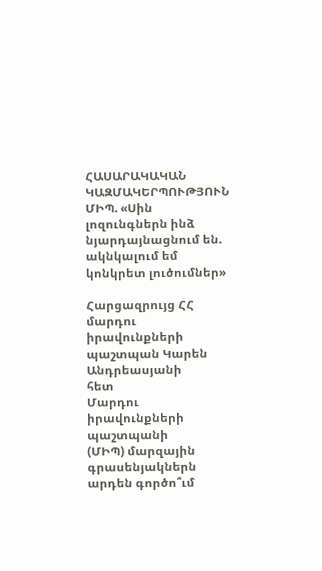ՀԱՍԱՐԱԿԱԿԱՆ ԿԱԶՄԱԿԵՐՊՈՒԹՅՈՒՆ
ՄԻՊ. «Սին լոզունգներն ինձ նյարդայնացնում են. ակնկալում եմ կոնկրետ լուծումներ»

Հարցազրույց ՀՀ մարդու իրավունքների պաշտպան Կարեն Անդրեասյանի
հետ
Մարդու իրավունքների պաշտպանի
(ՄԻՊ) մարզային գրասենյակներն արդեն գործո՞ւմ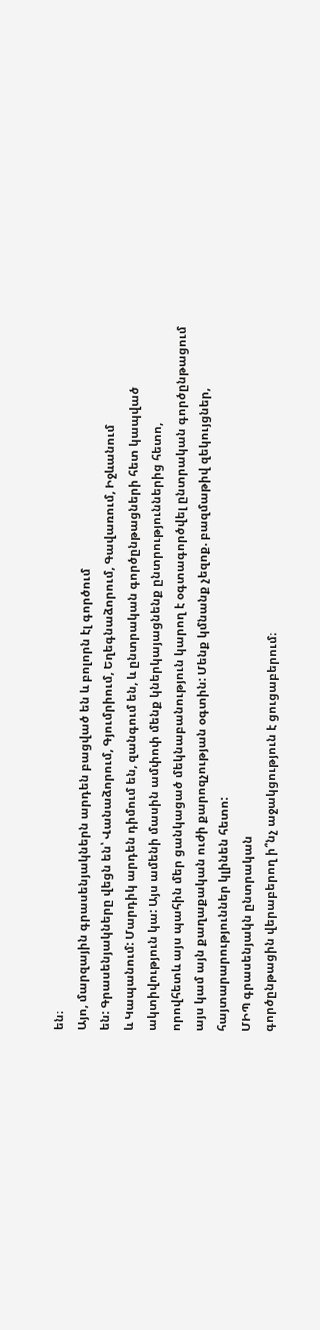են։
Այո, մարզային գրասենյակներն արդեն բացված են և բոլորն էլ գործում
են: Գրասենյակները վեցն են՝ Վանաձորում, Գյումրիում, Եղեգնաձորում, Գավառում, Իջևանում
և Կապանում: Մարդիկ արդեն դիմում են, զանգում են, և ընտրական գործընթացների հետ կապված
ակտիվություն կա: Այս ամենի մասին ամփոփ մենք կներկայացնենք ընտրություններից հետո,
որովհետև այս պահին մեր ցանկացած մեկնաբանություն կարող է օգտագործվել ընտրական գործընթացում
այս կամ այն քաղաքական ուժի քարոզչության օգտին: Մենք կմնանք չեզոք. բազմաթիվ զեկույցներ,
հայտարարություններ կլինեն հետո:
ՄԻՊ գրասենյակն ընտրական
գործընթացին վերաբերող ի՞նչ աջակցություն է ցուցաբերում։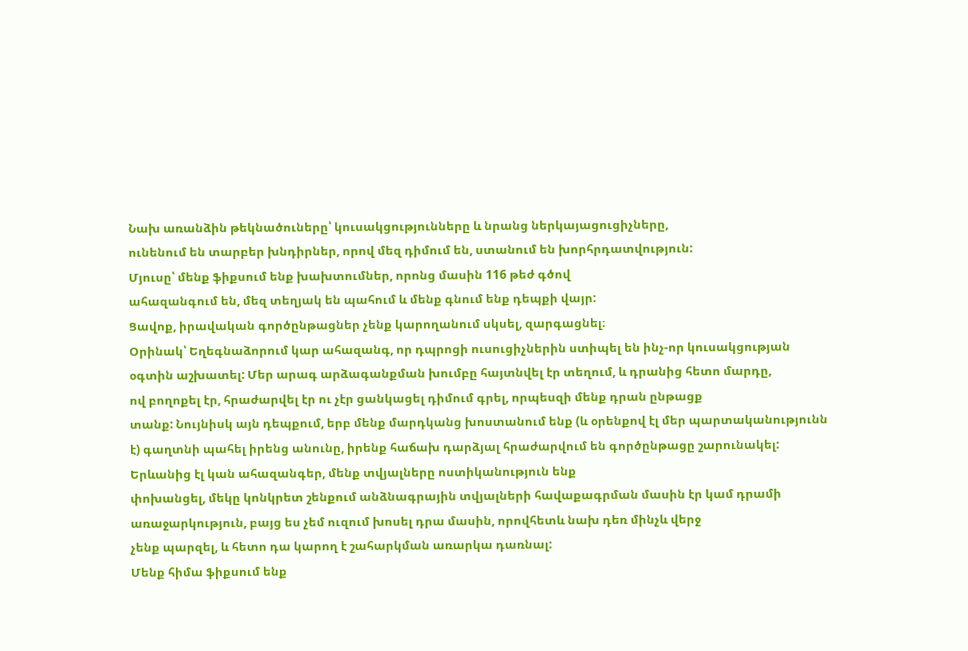Նախ առանձին թեկնածուները՝ կուսակցությունները և նրանց ներկայացուցիչները,
ունենում են տարբեր խնդիրներ, որով մեզ դիմում են, ստանում են խորհրդատվություն:
Մյուսը՝ մենք ֆիքսում ենք խախտումներ, որոնց մասին 116 թեժ գծով
ահազանգում են, մեզ տեղյակ են պահում և մենք գնում ենք դեպքի վայր:
Ցավոք, իրավական գործընթացներ չենք կարողանում սկսել, զարգացնել։
Օրինակ՝ Եղեգնաձորում կար ահազանգ, որ դպրոցի ուսուցիչներին ստիպել են ինչ-որ կուսակցության
օգտին աշխատել: Մեր արագ արձագանքման խումբը հայտնվել էր տեղում, և դրանից հետո մարդը,
ով բողոքել էր, հրաժարվել էր ու չէր ցանկացել դիմում գրել, որպեսզի մենք դրան ընթացք
տանք: Նույնիսկ այն դեպքում, երբ մենք մարդկանց խոստանում ենք (և օրենքով էլ մեր պարտականությունն
է) գաղտնի պահել իրենց անունը, իրենք հաճախ դարձյալ հրաժարվում են գործընթացը շարունակել:
Երևանից էլ կան ահազանգեր, մենք տվյալները ոստիկանություն ենք
փոխանցել, մեկը կոնկրետ շենքում անձնագրային տվյալների հավաքագրման մասին էր կամ դրամի
առաջարկություն, բայց ես չեմ ուզում խոսել դրա մասին, որովհետև նախ դեռ մինչև վերջ
չենք պարզել, և հետո դա կարող է շահարկման առարկա դառնալ:
Մենք հիմա ֆիքսում ենք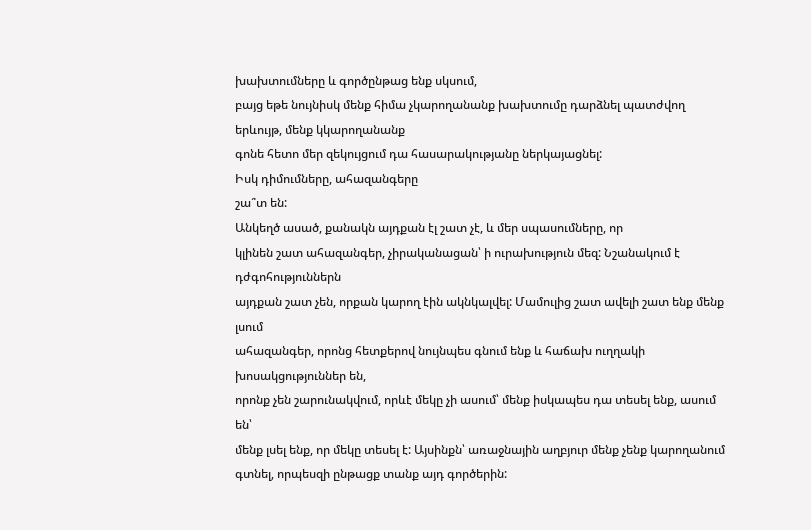խախտումները և գործընթաց ենք սկսում,
բայց եթե նույնիսկ մենք հիմա չկարողանանք խախտումը դարձնել պատժվող երևույթ, մենք կկարողանանք
գոնե հետո մեր զեկույցում դա հասարակությանը ներկայացնել:
Իսկ դիմումները, ահազանգերը
շա՞տ են:
Անկեղծ ասած, քանակն այդքան էլ շատ չէ, և մեր սպասումները, որ
կլինեն շատ ահազանգեր, չիրականացան՝ ի ուրախություն մեզ: Նշանակում է դժգոհություններն
այդքան շատ չեն, որքան կարող էին ակնկալվել: Մամուլից շատ ավելի շատ ենք մենք լսում
ահազանգեր, որոնց հետքերով նույնպես գնում ենք և հաճախ ուղղակի խոսակցություններ են,
որոնք չեն շարունակվում, որևէ մեկը չի ասում՝ մենք իսկապես դա տեսել ենք, ասում են՝
մենք լսել ենք, որ մեկը տեսել է: Այսինքն՝ առաջնային աղբյուր մենք չենք կարողանում
գտնել, որպեսզի ընթացք տանք այդ գործերին: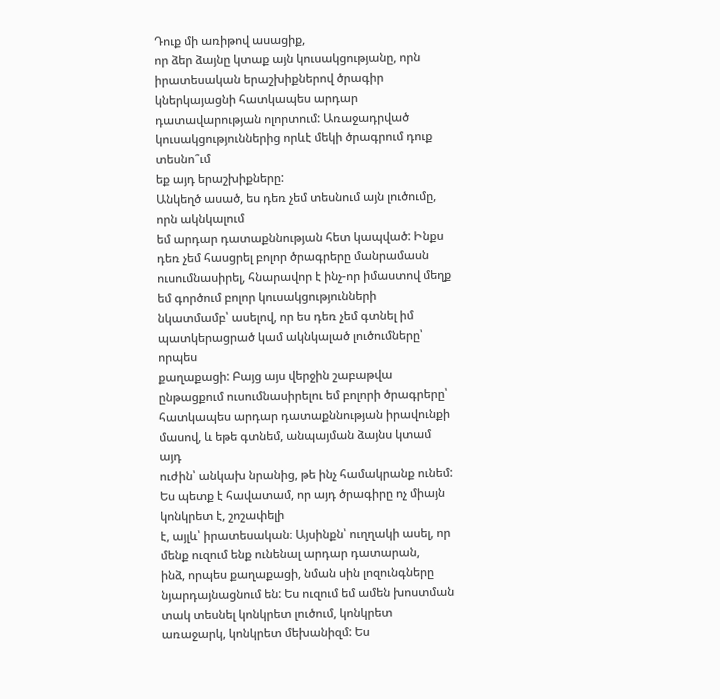Դուք մի առիթով ասացիք,
որ ձեր ձայնը կտաք այն կուսակցությանը, որն իրատեսական երաշխիքներով ծրագիր կներկայացնի հատկապես արդար
դատավարության ոլորտում: Առաջադրված կուսակցություններից որևէ մեկի ծրագրում դուք տեսնո՞ւմ
եք այդ երաշխիքները:
Անկեղծ ասած, ես դեռ չեմ տեսնում այն լուծումը, որն ակնկալում
եմ արդար դատաքննության հետ կապված: Ինքս դեռ չեմ հասցրել բոլոր ծրագրերը մանրամասն
ուսումնասիրել, հնարավոր է ինչ-որ իմաստով մեղք եմ գործում բոլոր կուսակցությունների
նկատմամբ՝ ասելով, որ ես դեռ չեմ գտնել իմ պատկերացրած կամ ակնկալած լուծումները՝ որպես
քաղաքացի: Բայց այս վերջին շաբաթվա ընթացքում ուսումնասիրելու եմ բոլորի ծրագրերը՝
հատկապես արդար դատաքննության իրավունքի մասով, և եթե գտնեմ, անպայման ձայնս կտամ այդ
ուժին՝ անկախ նրանից, թե ինչ համակրանք ունեմ:
Ես պետք է հավատամ, որ այդ ծրագիրը ոչ միայն կոնկրետ է, շոշափելի
է, այլև՝ իրատեսական։ Այսինքն՝ ուղղակի ասել, որ մենք ուզում ենք ունենալ արդար դատարան,
ինձ, որպես քաղաքացի, նման սին լոզունգները նյարդայնացնում են: Ես ուզում եմ ամեն խոստման
տակ տեսնել կոնկրետ լուծում, կոնկրետ առաջարկ, կոնկրետ մեխանիզմ: Ես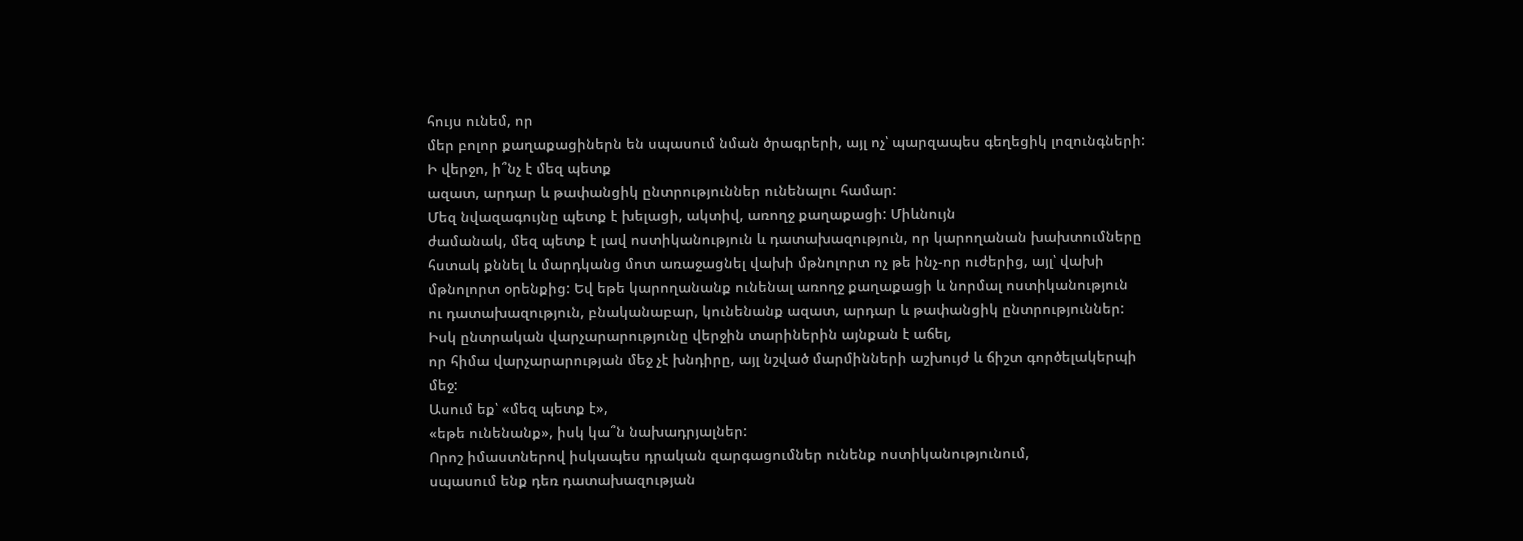հույս ունեմ, որ
մեր բոլոր քաղաքացիներն են սպասում նման ծրագրերի, այլ ոչ՝ պարզապես գեղեցիկ լոզունգների:
Ի վերջո, ի՞նչ է մեզ պետք
ազատ, արդար և թափանցիկ ընտրություններ ունենալու համար:
Մեզ նվազագույնը պետք է խելացի, ակտիվ, առողջ քաղաքացի: Միևնույն
ժամանակ, մեզ պետք է լավ ոստիկանություն և դատախազություն, որ կարողանան խախտումները
հստակ քննել և մարդկանց մոտ առաջացնել վախի մթնոլորտ ոչ թե ինչ-որ ուժերից, այլ՝ վախի
մթնոլորտ օրենքից: Եվ եթե կարողանանք ունենալ առողջ քաղաքացի և նորմալ ոստիկանություն
ու դատախազություն, բնականաբար, կունենանք ազատ, արդար և թափանցիկ ընտրություններ:
Իսկ ընտրական վարչարարությունը վերջին տարիներին այնքան է աճել,
որ հիմա վարչարարության մեջ չէ խնդիրը, այլ նշված մարմինների աշխույժ և ճիշտ գործելակերպի
մեջ:
Ասում եք՝ «մեզ պետք է»,
«եթե ունենանք», իսկ կա՞ն նախադրյալներ:
Որոշ իմաստներով իսկապես դրական զարգացումներ ունենք ոստիկանությունում,
սպասում ենք դեռ դատախազության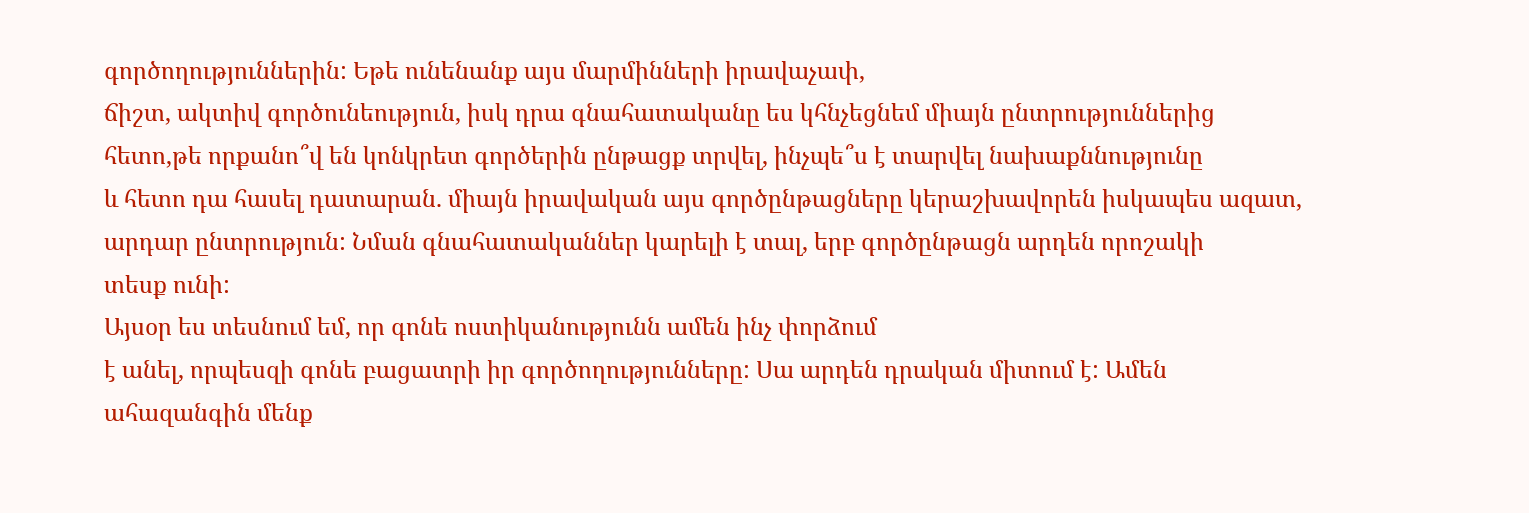գործողություններին: Եթե ունենանք այս մարմինների իրավաչափ,
ճիշտ, ակտիվ գործունեություն, իսկ դրա գնահատականը ես կհնչեցնեմ միայն ընտրություններից
հետո,թե որքանո՞վ են կոնկրետ գործերին ընթացք տրվել, ինչպե՞ս է տարվել նախաքննությունը
և հետո դա հասել դատարան. միայն իրավական այս գործընթացները կերաշխավորեն իսկապես ազատ,
արդար ընտրություն: Նման գնահատականներ կարելի է տալ, երբ գործընթացն արդեն որոշակի
տեսք ունի:
Այսօր ես տեսնում եմ, որ գոնե ոստիկանությունն ամեն ինչ փորձում
է անել, որպեսզի գոնե բացատրի իր գործողությունները: Սա արդեն դրական միտում է: Ամեն
ահազանգին մենք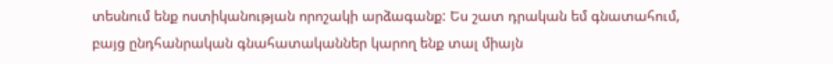տեսնում ենք ոստիկանության որոշակի արձագանք: Ես շատ դրական եմ գնատահում,
բայց ընդհանրական գնահատականներ կարող ենք տալ միայն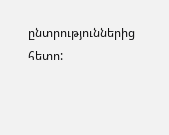ընտրություններից հետո: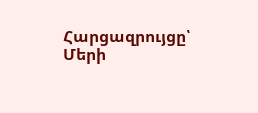Հարցազրույցը՝ Մերի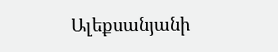Ալեքսանյանի